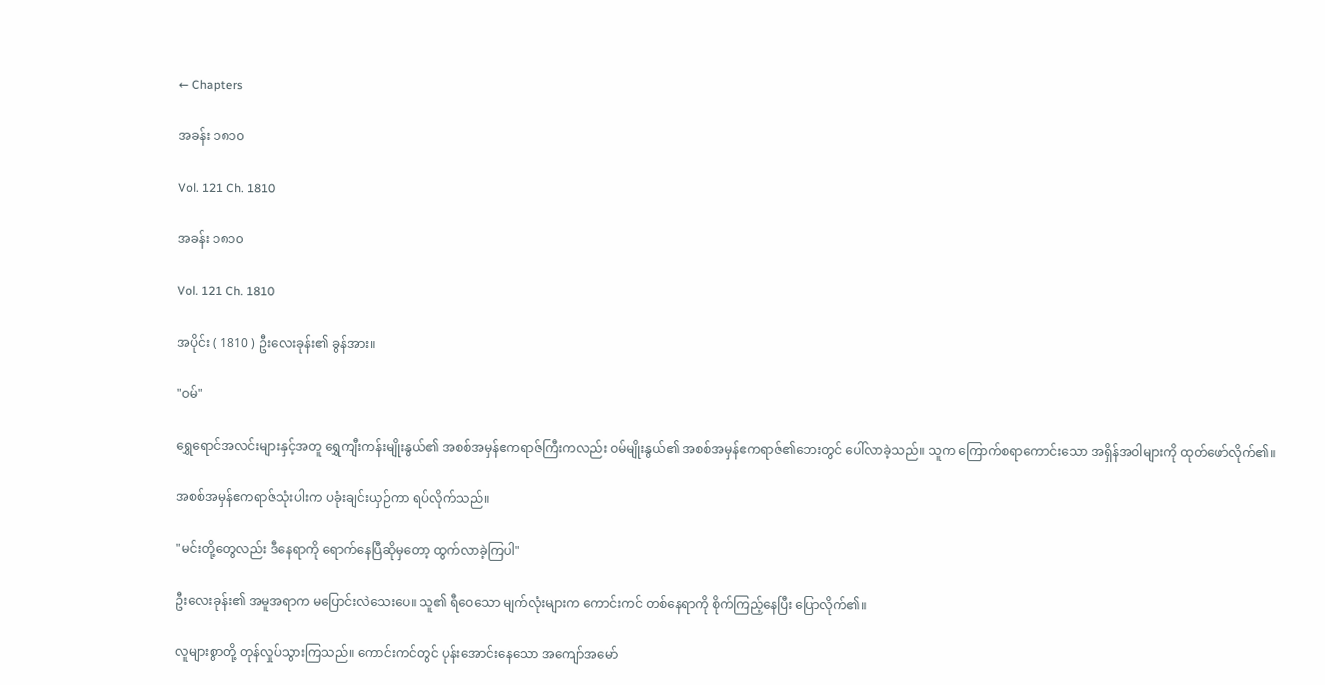← Chapters

အခန်း ၁၈၁၀

Vol. 121 Ch. 1810

အခန်း ၁၈၁၀

Vol. 121 Ch. 1810

အပိုင်း ( 1810 ) ဦးလေးခုန်း၏ ခွန်အား။

"ဝမ်"

ရွှေရောင်အလင်းများနှင့်အတူ ရွှေကျီးကန်းမျိုးနွယ်၏ အစစ်အမှန်ဧကရာဇ်ကြီးကလည်း ဝမ်မျိုးနွယ်၏ အစစ်အမှန်ဧကရာဇ်၏ဘေးတွင် ပေါ်လာခဲ့သည်။ သူက ကြောက်စရာကောင်းသော အရှိန်အဝါများကို ထုတ်ဖော်လိုက်၏။

အစစ်အမှန်ဧကရာဇ်သုံးပါးက ပခုံးချင်းယှဉ်ကာ ရပ်လိုက်သည်။

"မင်းတို့တွေလည်း ဒီနေရာကို ရောက်နေပြီဆိုမှတော့ ထွက်လာခဲ့ကြပါ"

ဦးလေးခုန်း၏ အမူအရာက မပြောင်းလဲသေးပေ။ သူ၏ ရီဝေသော မျက်လုံးများက ကောင်းကင် တစ်နေရာကို စိုက်ကြည့်နေပြီး ပြောလိုက်၏။

လူများစွာတို့ တုန်လှုပ်သွားကြသည်။ ကောင်းကင်တွင် ပုန်းအောင်းနေသော အကျော်အမော်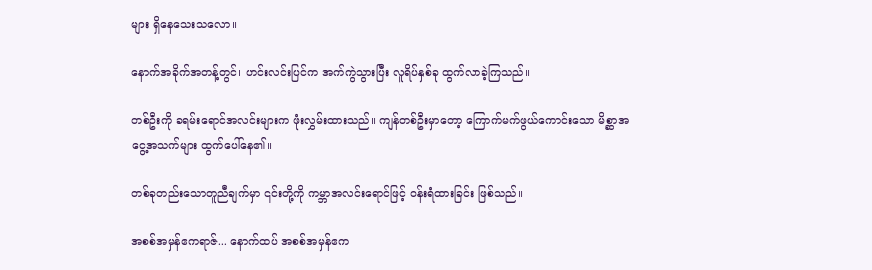များ ရှိနေသေးသလော။

နောက်အခိုက်အတန့်တွင်၊ ဟင်းလင်းပြင်က အက်ကွဲသွားပြီး လူရိပ်နှစ်ခု ထွက်လာခဲ့ကြသည်။

တစ်ဦးကို ခရမ်းရောင်အလင်းများက ဖုံးလွှမ်းထားသည်။ ကျန်တစ်ဦးမှာတော့ ကြောက်မက်ဖွယ်ကောင်းသော မိစ္ဆာအငွေ့အသက်များ ထွက်ပေါ်နေ၏။

တစ်ခုတည်းသောတူညီချက်မှာ ၎င်းတို့ကို ကမ္ဘာအလင်းရောင်ဖြင့် ဝန်းရံထားခြင်း ဖြစ်သည်။

အစစ်အမှန်ဧကရာဇ်... နောက်ထပ် အစစ်အမှန်ဧက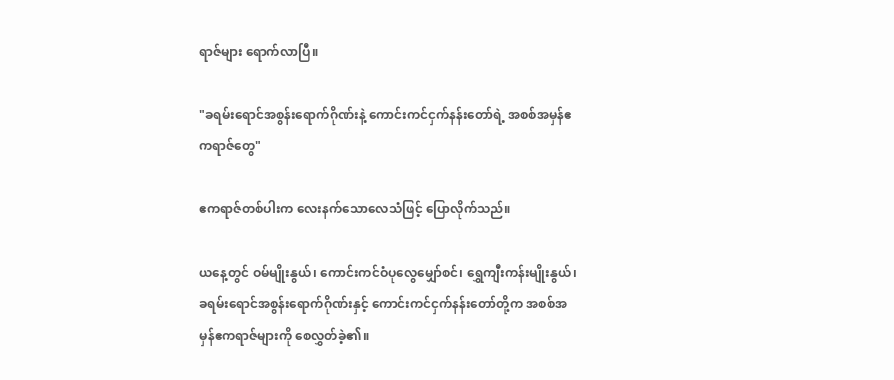ရာဇ်များ ရောက်လာပြီ။

"ခရမ်းရောင်အစွန်းရောက်ဂိုဏ်းနဲ့ ကောင်းကင်ငှက်နန်းတော်ရဲ့ အစစ်အမှန်ဧကရာဇ်တွေ"

ဧကရာဇ်တစ်ပါးက လေးနက်သောလေသံဖြင့် ပြောလိုက်သည်။

ယနေ့တွင် ဝမ်မျိုးနွယ်၊ ‌ကောင်းကင်ဝံပုလွေမျှော်စင်၊ ရွှေကျီးကန်းမျိုးနွယ်၊ ခရမ်းရောင်အစွန်းရောက်ဂိုဏ်းနှင့် ကောင်းကင်ငှက်နန်းတော်တို့က အစစ်အမှန်ဧကရာဇ်များကို စေလွှတ်ခဲ့၏။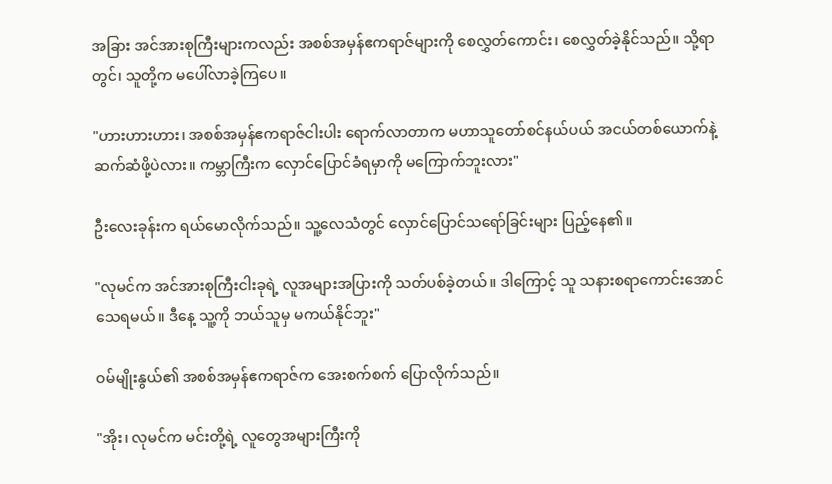အခြား အင်အားစုကြီးများကလည်း အစစ်အမှန်ဧကရာဇ်များကို စေလွှတ်ကောင်း၊ စေလွှတ်ခဲ့နိုင်သည်။ သို့ရာတွင်၊ သူတို့က မပေါ်လာခဲ့ကြပေ။

"ဟားဟားဟား၊ အစစ်အမှန်ဧကရာဇ်ငါးပါး ရောက်လာတာက မဟာသူတော်စင်နယ်ပယ် အငယ်တစ်ယောက်နဲ့ ဆက်ဆံဖို့ပဲလား။ ကမ္ဘာကြီးက လှောင်ပြောင်ခံရမှာကို မကြောက်ဘူးလား"

ဦးလေးခုန်းက ရယ်မောလိုက်သည်။ သူ့လေသံတွင် လှောင်ပြောင်သရော်ခြင်းများ ပြည့်နေ၏။

"လုမင်က အင်အားစုကြီးငါးခုရဲ့ လူအများအပြားကို သတ်ပစ်ခဲ့တယ်။ ဒါကြောင့် သူ သနားစရာကောင်းအောင် သေရမယ်။ ဒီနေ့ သူ့ကို ဘယ်သူမှ မကယ်နိုင်ဘူး"

ဝမ်မျိုးနွယ်၏ အစစ်အမှန်ဧကရာဇ်က အေးစက်စက် ပြောလိုက်သည်။

"အိုး၊ လုမင်က မင်းတို့ရဲ့ လူတွေအများကြီးကို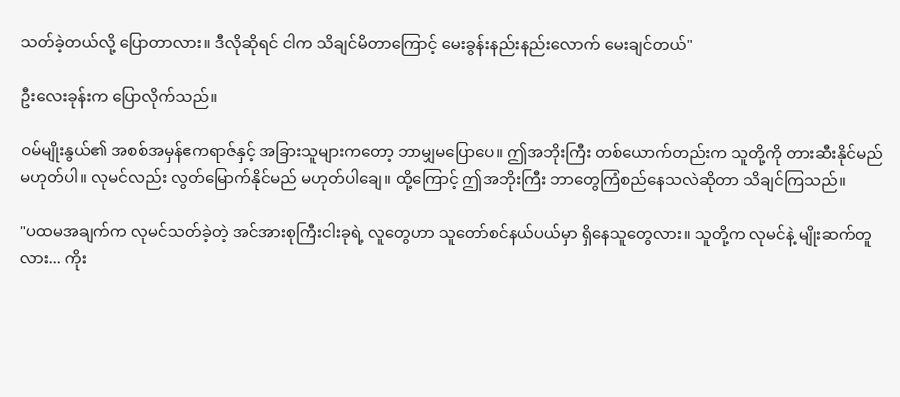သတ်ခဲ့တယ်လို့ ပြောတာလား။ ဒီလိုဆိုရင် ငါက သိချင်မိတာကြောင့် မေးခွန်းနည်းနည်းလောက် မေးချင်တယ်"

ဦးလေးခုန်းက ပြောလိုက်သည်။

ဝမ်မျိုးနွယ်၏ အစစ်အမှန်ဧကရာဇ်နှင့် အခြားသူများကတော့ ဘာမျှမပြောပေ။ ဤအဘိုးကြီး တစ်ယောက်တည်းက သူတို့ကို တားဆီးနိုင်မည် မဟုတ်ပါ။ လုမင်လည်း လွတ်မြောက်နိုင်မည် မဟုတ်ပါချေ။ ထို့ကြောင့် ဤအဘိုးကြီး ဘာတွေကြံစည်နေသလဲ‌ဆိုတာ သိချင်ကြသည်။

"ပထမအချက်က လုမင်သတ်ခဲ့တဲ့ အင်အားစုကြီးငါးခုရဲ့ လူတွေဟာ သူတော်စင်နယ်ပယ်မှာ ရှိနေသူတွေလား။ သူတို့က လုမင်နဲ့ မျိုးဆက်တူလား... ကိုး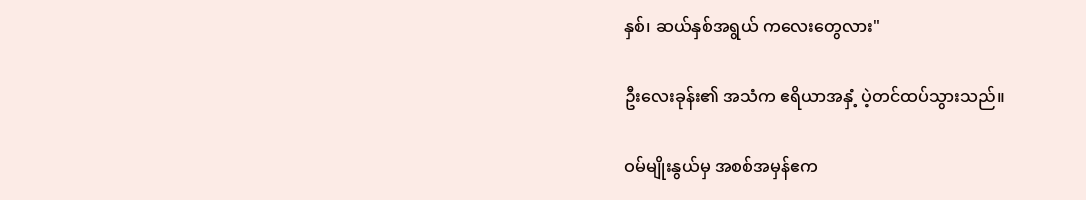နှစ်၊ ဆယ်နှစ်အရွယ် ကလေးတွေလား"

ဦးလေးခုန်း၏ အသံက ဧရိယာအနှံ့ ပဲ့တင်ထပ်သွားသည်။

ဝမ်မျိုးနွယ်မှ အစစ်အမှန်ဧက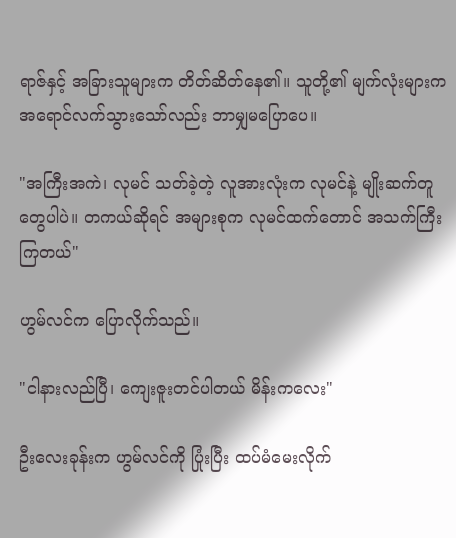ရာဇ်နှင့် အခြားသူများက တိတ်ဆိတ်နေ၏။ သူတို့၏ မျက်လုံးများက အရောင်လက်သွားသော်လည်း ဘာမျှမပြောပေ။

"အကြီးအကဲ၊ လုမင် သတ်ခဲ့တဲ့ လူအားလုံးက လုမင်နဲ့ မျိုးဆက်တူတွေပါပဲ။ တကယ်ဆိုရင် အများစုက လုမင်ထက်တောင် အသက်ကြီးကြတယ်"

ဟွမ်လင်က ပြောလိုက်သည်။

"ငါနားလည်ပြီ၊ ကျေးဇူးတင်ပါတယ် မိန်းကလေး"

ဦးလေးခုန်းက ဟွမ်လင်ကို ပြုံးပြီး ထပ်မံမေးလိုက်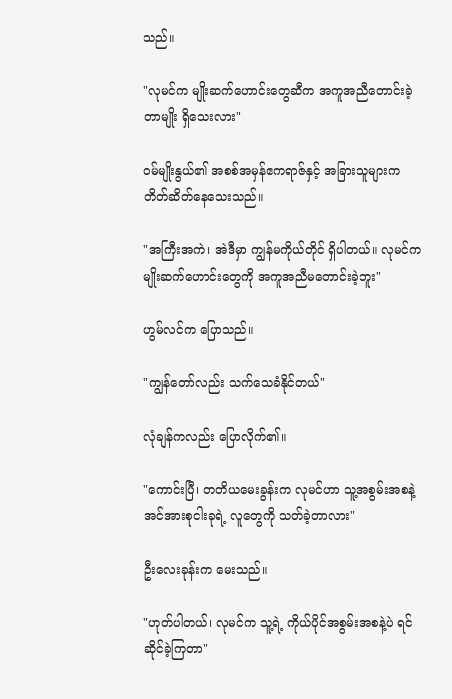သည်။

"လုမင်က မျိုးဆက်ဟောင်းတွေဆီက အကူအညီတောင်းခဲ့တာမျိုး ရှိသေးလား"

ဝမ်မျိုးနွယ်၏ အစစ်အမှန်ဧကရာဇ်နှင့် အခြားသူများက တိတ်ဆိတ်နေသေးသည်။

"အကြီးအကဲ၊ အဲဒီမှာ ကျွန်မကိုယ်တိုင် ရှိပါတယ်။ လုမင်က မျိုးဆက်ဟောင်းတွေကို အကူအညီမတောင်းခဲ့ဘူး"

ဟွမ်လင်က ပြောသည်။

"ကျွန်တော်လည်း သက်သေခံနိုင်တယ်"

လုံချန်ကလည်း ပြောလိုက်၏။

"ကောင်းပြီ၊ တတိယမေးခွန်းက လုမင်ဟာ သူ့အစွမ်းအစနဲ့ အင်အားစုငါးခုရဲ့ လူတွေကို သတ်ခဲ့တာလား"

ဦးလေးခုန်းက မေးသည်။

"ဟုတ်ပါတယ်၊ လုမင်က သူ့ရဲ့ ကိုယ်ပိုင်အစွမ်းအစနဲ့ပဲ ရင်ဆိုင်ခဲ့ကြတာ"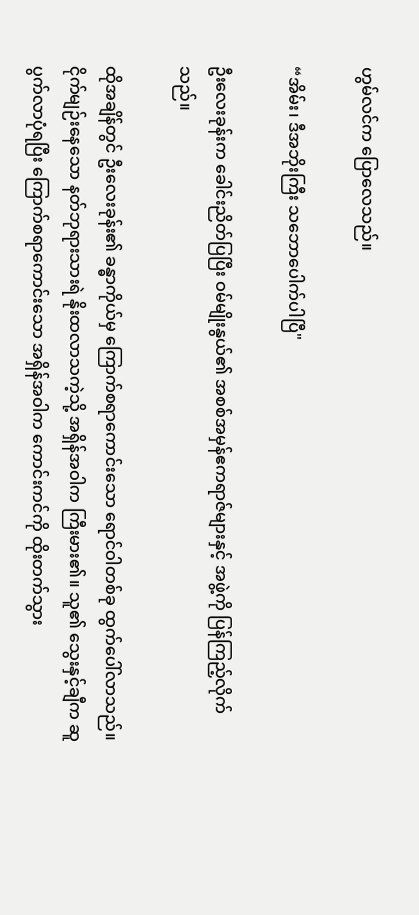ဟွမ်လင်က ပြောလေသည်။

“အိမ်း၊ ဒီအဘိုးကြီး သဘောပေါက်ပါပြီ"

ဦးလေးခုန်းက ခေါင်းညိတ်ပြပြီး ဝမ်မျိုးနွယ်၏ အစစ်အမှန်ဧကရာဇ်များနှင့် အဖွဲ့ကို ပြန်ကြည့်လိုက်သည်။

ထိုအချိန်တွင် ဦးလေးခုန်း၏ ခန္ဓာကိုယ်မှ ကြောက်စရာကောင်းသော ရောင်ဝါတစ်ခု ထွက်ပေါ်လာသည်။ ငိုက်မျဉ်းနေသော နတ်ဘုရားသားရဲ နိုးထလာသကဲ့သို့ အရှိန်အဝါက ကြီးမား၏။ သူ၏ သွေးနှင့်ချီက ဆူပွက်လာပုံရပြီး ကြောက်စရာကောင်းသော အရှိန်အဝါက ကောင်းကင်ကို ထိုးတက်သွား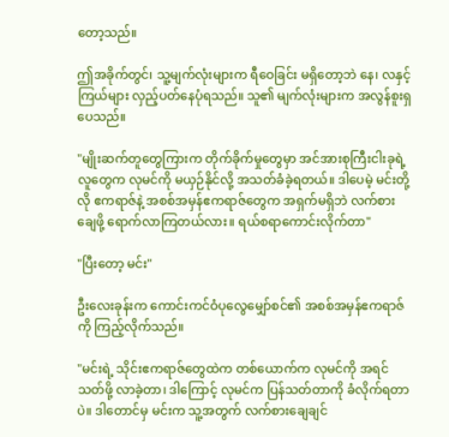တော့သည်။

ဤအခိုက်တွင်၊ သူ့မျက်လုံးများက ရီဝေခြင်း မရှိတော့ဘဲ နေ၊ လနှင့် ကြယ်များ လှည့်ပတ်နေပုံရသည်။ သူ၏ မျက်လုံးများက အလွန်စူးရှပေသည်။

"မျိုးဆက်တူတွေကြားက တိုက်ခိုက်မှုတွေမှာ အင်အားစုကြီးငါးခုရဲ့ လူတွေက လုမင်ကို မယှဉ်နိုင်လို့ အသတ်ခံခဲ့ရတယ်။ ဒါပေမဲ့ မင်းတို့လို ဧကရာဇ်နဲ့ အစစ်အမှန်ဧကရာဇ်တွေက အရှက်မရှိဘဲ လက်စားချေဖို့ ရောက်လာကြတယ်လား။ ရယ်စရာကောင်းလိုက်တာ"

"ပြီးတော့ မင်း"

ဦးလေးခုန်းက ကောင်းကင်ဝံပုလွေမျှော်စင်၏ အစစ်အမှန်ဧကရာဇ်ကို ကြည့်လိုက်သည်။

"မင်းရဲ့ သိုင်းဧကရာဇ်တွေထဲက တစ်ယောက်က လုမင်ကို အရင်သတ်ဖို့ လာခဲ့တာ၊ ဒါကြောင့် လုမင်က ပြန်သတ်တာကို ခံလိုက်ရတာပဲ။ ဒါတောင်မှ မင်းက သူ့အတွက် လက်စားချေချင်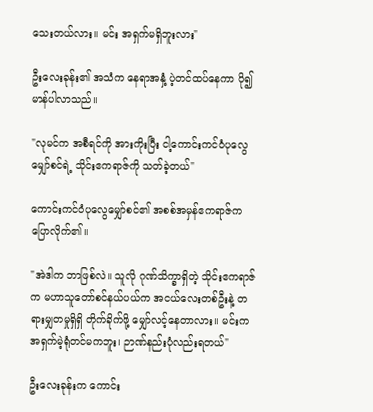သေးတယ်လား။ မင်း အရှက်မရှိဘူးလား"

ဦးလေးခုန်း၏ အသံက နေရာအနှံ့ ပဲ့တင်ထပ်‌နေကာ ပို၍ မာန်ပါလာသည်။

"လုမင်က အစီရင်ကို အားကိုးပြီး ငါ့ကောင်းကင်ဝံပုလွေမျှော်စင်ရဲ့ သိုင်းဧကရာဇ်ကို သတ်ခဲ့တယ်"

ကောင်းကင်ဝံပုလွေမျှော်စင်၏ အစစ်အမှန်ဧကရာဇ်က ပြောလိုက်၏။

"အဲဒါက ဘာဖြစ်လဲ။ သူလို ဂုဏ်သိက္ခာရှိတဲ့ သိုင်းဧကရာဇ်က မဟာသူတော်စင်နယ်ပယ်က အငယ်လေးတစ်ဦးနဲ့ တရားမျှတမှုရှိရှိ တိုက်ခိုက်ဖို့ မျှော်လင့်နေတာလား။ မင်းက အရှက်မဲ့ရုံတင်မကဘူး၊ ဉာဏ်နည်းပုံလည်းရတယ်"

ဦးလေးခုန်းက ကောင်း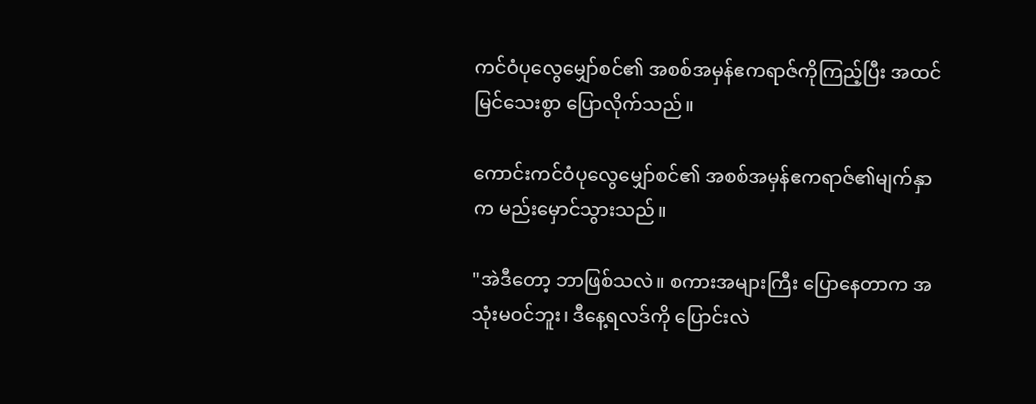ကင်ဝံပုလွေမျှော်စင်၏ အစစ်အမှန်ဧကရာဇ်ကိုကြည့်ပြီး အထင်မြင်သေးစွာ ပြောလိုက်သည်။

ကောင်းကင်ဝံပုလွေမျှော်စင်၏ အစစ်အမှန်ဧကရာဇ်၏မျက်နှာက မည်းမှောင်သွားသည်။

"အဲဒီတော့ ဘာဖြစ်သလဲ။ စကားအများကြီး ပြောနေတာက အသုံးမဝင်ဘူး၊ ဒီနေ့ရလဒ်ကို ပြောင်းလဲ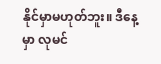နိုင်မှာမဟုတ်ဘူး။ ဒီနေ့မှာ လုမင်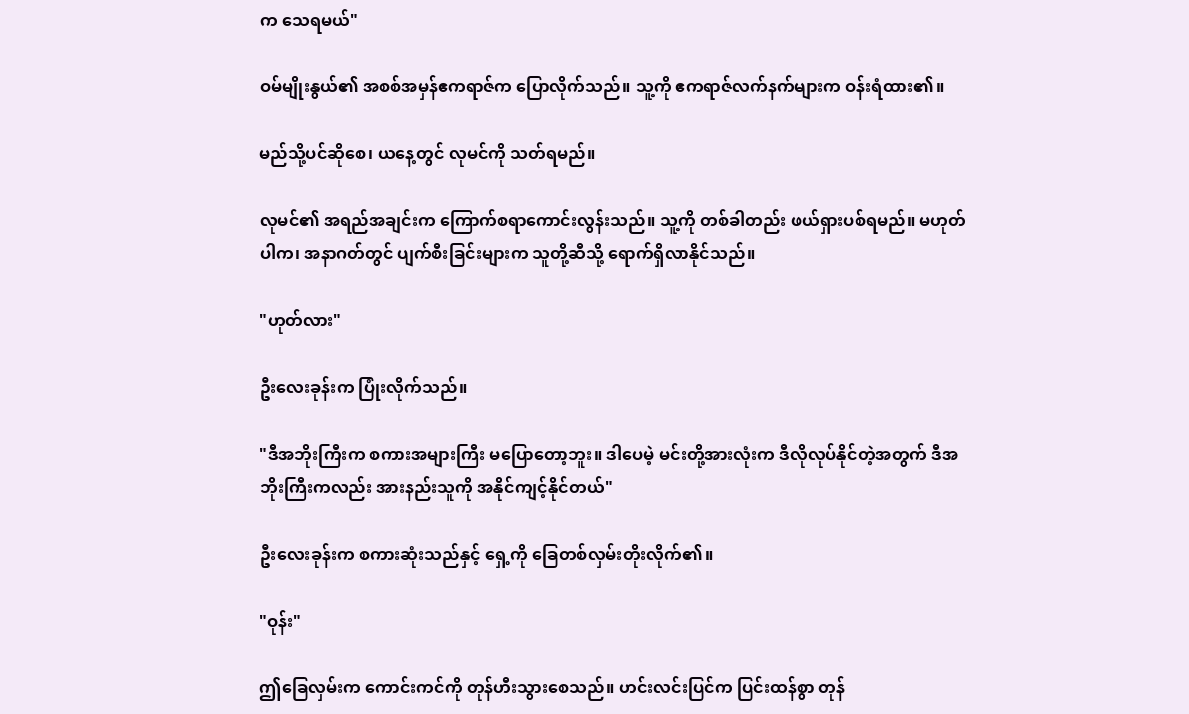က သေရမယ်"

ဝမ်မျိုးနွယ်၏ အစစ်အမှန်ဧကရာဇ်က ပြောလိုက်သည်။ သူ့ကို ဧကရာဇ်လက်နက်များက ဝန်းရံထား၏။

မည်သို့ပင်ဆိုစေ၊ ယနေ့တွင် လုမင်ကို သတ်ရမည်။

လုမင်၏ အရည်အချင်းက ကြောက်စရာကောင်းလွန်းသည်။ သူ့ကို တစ်ခါတည်း ဖယ်ရှားပစ်ရမည်။ မဟုတ်ပါက၊ အနာဂတ်တွင် ပျက်စီးခြင်းများက သူတို့ဆီသို့ ရောက်ရှိလာနိုင်သည်။

"ဟုတ်လား"

ဦးလေးခုန်းက ပြုံးလိုက်သည်။

"ဒီအဘိုးကြီးက စကားအများကြီး မပြောတော့ဘူး။ ဒါပေမဲ့ မင်းတို့အားလုံးက ဒီလိုလုပ်နိုင်တဲ့အတွက် ဒီအဘိုးကြီးကလည်း အားနည်းသူကို အနိုင်ကျင့်နိုင်တယ်"

ဦးလေးခုန်းက စကားဆုံးသည်နှင့် ရှေ့ကို ခြေတစ်လှမ်းတိုးလိုက်၏။

"ဝုန်း"

ဤခြေလှမ်းက ကောင်းကင်ကို တုန်ဟီးသွားစေသည်။ ဟင်းလင်းပြင်က ပြင်းထန်စွာ တုန်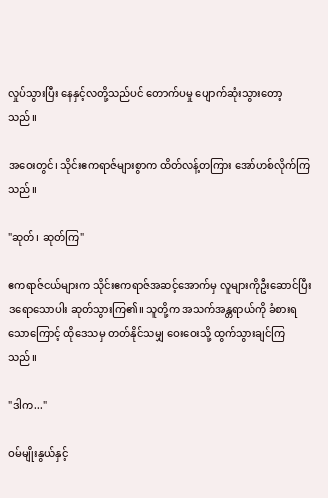လှုပ်သွားပြီး နေနှင့်လတို့သည်ပင် တောက်ပမှု ပျောက်ဆုံးသွားတော့သည်။

အဝေးတွင်၊ သိုင်းဧကရာဇ်များစွာက ထိတ်လန့်တကြား အော်ဟစ်လိုက်ကြသည်။

"ဆုတ်၊ ဆုတ်ကြ"

ဧကရာဇ်ငယ်များက သိုင်းဧကရာဇ်အဆင့်အောက်မှ လူများကိုဦးဆောင်ပြီး ဒရောသောပါး ဆုတ်သွားကြ၏။ သူတို့က အသက်အန္တရာယ်ကို ခံစားရသောကြောင့် ထိုဒေသမှ တတ်နိုင်သမျှ ဝေးဝေးသို့ ထွက်သွားချင်ကြသည်။

"ဒါက..."

ဝမ်မျိုးနွယ်နှင့်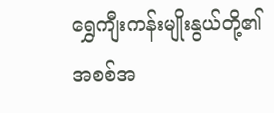ရွှေကျီးကန်းမျိုးနွယ်တို့၏ အစစ်အ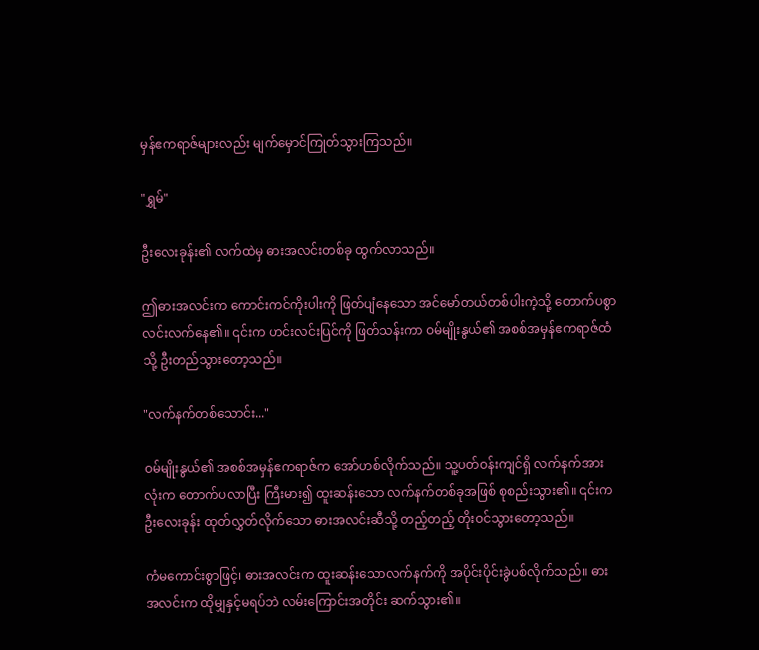မှန်ဧကရာဇ်များလည်း မျက်မှောင်ကြုတ်သွားကြသည်။

"ရွှမ်"

ဦးလေးခုန်း၏ လက်ထဲမှ ဓားအလင်းတစ်ခု ထွက်လာသည်။

ဤဓားအလင်းက ကောင်းကင်ကိုးပါးကို ဖြတ်ပျံနေသော အင်မော်တယ်တစ်ပါးကဲ့သို့ တောက်ပစွာ လင်းလက်နေ၏။ ၎င်းက ဟင်းလင်းပြင်ကို ဖြတ်သန်းကာ ဝမ်မျိုးနွယ်၏ အစစ်အမှန်ဧကရာဇ်ထံသို့ ဦးတည်သွားတော့သည်။

"လက်နက်တစ်သောင်း..."

ဝမ်မျိုးနွယ်၏ အစစ်အမှန်ဧကရာဇ်က အော်ဟစ်လိုက်သည်။ သူ့ပတ်ဝန်းကျင်ရှိ လက်နက်အားလုံးက တောက်ပလာပြီး ကြီးမား၍ ထူးဆန်းသော လက်နက်တစ်ခုအဖြစ် စုစည်းသွား၏။ ၎င်းက ဦးလေးခုန်း ထုတ်လွှတ်လိုက်သော ဓားအလင်းဆီသို့ တည့်တည့် တိုးဝင်သွားတော့သည်။

ကံမကောင်းစွာဖြင့်၊ ဓားအလင်းက ထူးဆန်းသောလက်နက်ကို အပိုင်းပိုင်းခွဲပစ်လိုက်သည်။ ဓားအလင်းက ထိုမျှနှင့်မရပ်ဘဲ လမ်းကြောင်းအတိုင်း ဆက်သွား၏။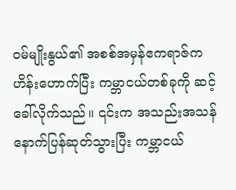ဝမ်မျိုးနွယ်၏ အစစ်အမှန်ဧကရာဇ်က ဟိန်းဟောက်ပြီး ကမ္ဘာငယ်တစ်ခုကို ဆင့်ခေါ်လိုက်သည်။ ၎င်းက အသည်းအသန် နောက်ပြန်ဆုတ်သွားပြီး ကမ္ဘာငယ်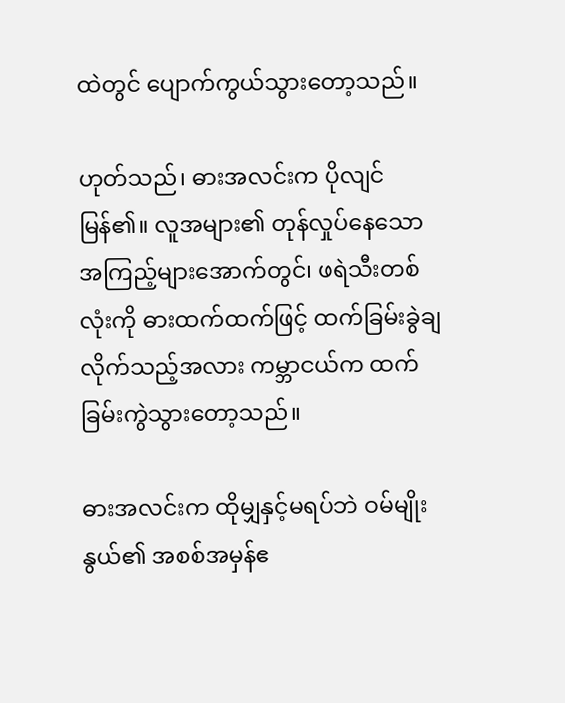ထဲတွင် ပျောက်ကွယ်သွားတော့သည်။

ဟုတ်သည်၊ ဓားအလင်းက ပိုလျင်မြန်၏။ လူအများ၏ တုန်လှုပ်နေသော အကြည့်များအောက်တွင်၊ ဖရဲသီးတစ်လုံးကို ဓားထက်ထက်ဖြင့် ထက်ခြမ်းခွဲချလိုက်သည့်အလား ကမ္ဘာငယ်က ထက်ခြမ်းကွဲသွားတော့သည်။

ဓားအလင်းက ထိုမျှနှင့်မရပ်ဘဲ ဝမ်မျိုးနွယ်၏ အစစ်အမှန်ဧ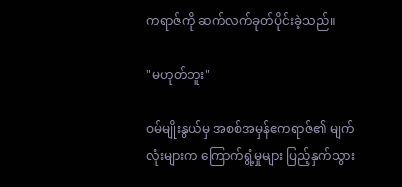ကရာဇ်ကို ဆက်လက်ခုတ်ပိုင်းခဲ့သည်။

"မဟုတ်ဘူး"

ဝမ်မျိုးနွယ်မှ အစစ်အမှန်ဧကရာဇ်၏ မျက်လုံးများက ကြောက်ရွံ့မှုများ ပြည့်နှက်သွား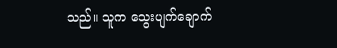သည်။ သူက ‌သွေးပျက်ချောက်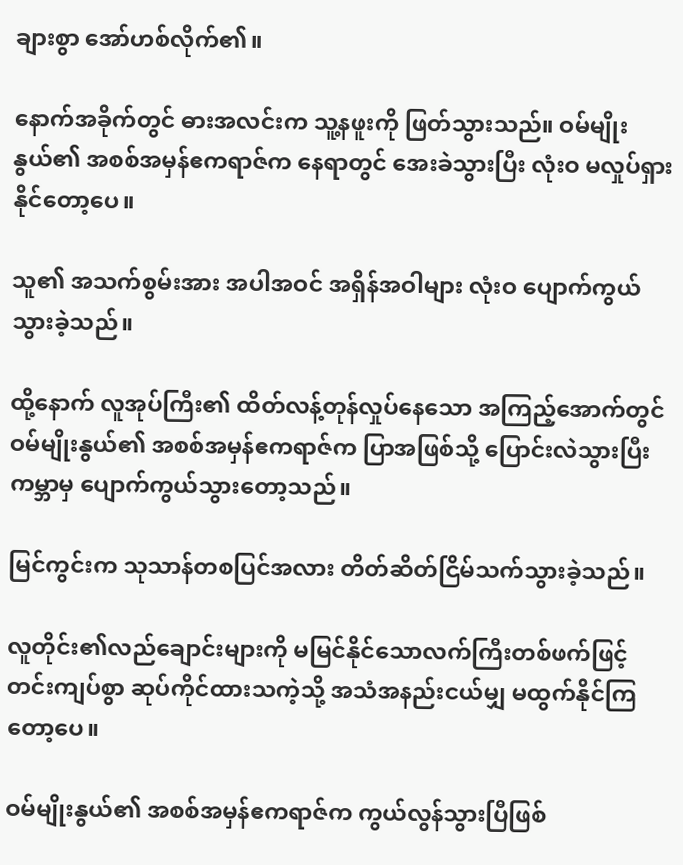ချားစွာ အော်ဟစ်လိုက်၏။

နောက်အခိုက်တွင် ဓားအလင်းက သူ့နဖူးကို ဖြတ်သွားသည်။ ဝမ်မျိုးနွယ်၏ အစစ်အမှန်ဧကရာဇ်က နေရာတွင် အေးခဲသွားပြီး လုံးဝ မလှုပ်ရှားနိုင်တော့ပေ။

သူ၏ အသက်စွမ်းအား အပါအဝင် အရှိန်အဝါများ လုံးဝ ပျောက်ကွယ်သွားခဲ့သည်။

ထို့နောက် လူအုပ်ကြီး၏ ထိတ်လန့်တုန်လှုပ်နေသော အကြည့်အောက်တွင် ဝမ်မျိုးနွယ်၏ အစစ်အမှန်ဧကရာဇ်က ပြာအဖြစ်သို့ ပြောင်းလဲသွားပြီး ကမ္ဘာမှ ပျောက်ကွယ်သွားတော့သည်။

မြင်ကွင်းက သုသာန်တစပြင်အလား တိတ်ဆိတ်ငြိမ်သက်သွားခဲ့သည်။

လူတိုင်း၏လည်ချောင်းများကို မမြင်နိုင်သောလက်ကြီးတစ်ဖက်ဖြင့် တင်းကျပ်စွာ ဆုပ်ကိုင်ထားသကဲ့သို့ အသံအနည်းငယ်မျှ မထွက်နိုင်ကြတော့ပေ။

ဝမ်မျိုးနွယ်၏ အစစ်အမှန်ဧကရာဇ်က ကွယ်လွန်သွားပြီဖြစ်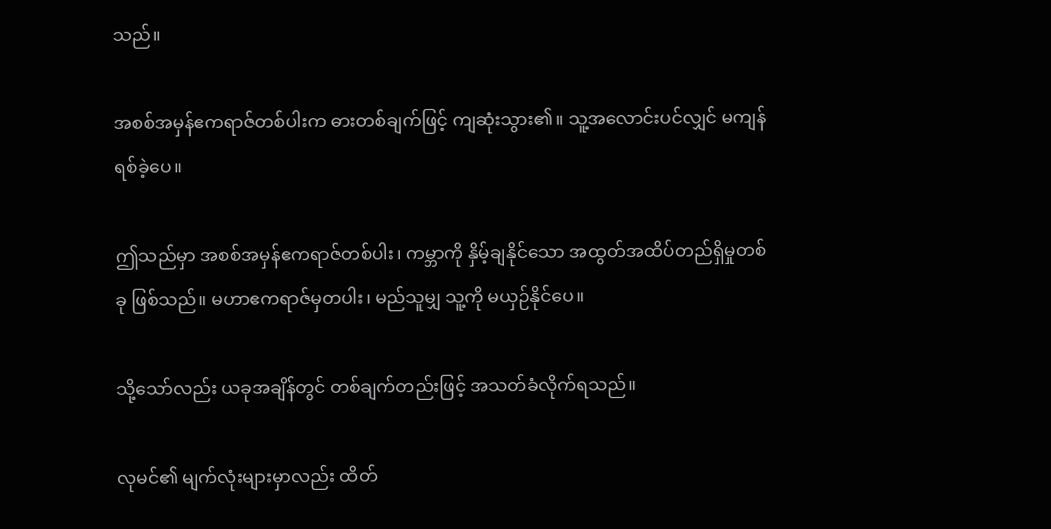သည်။

အစစ်အမှန်ဧကရာဇ်တစ်ပါးက ဓားတစ်ချက်ဖြင့် ကျဆုံးသွား၏။ သူ့အလောင်းပင်လျှင် မကျန်ရစ်ခဲ့ပေ။

ဤသည်မှာ အစစ်အမှန်ဧကရာဇ်တစ်ပါး၊ ကမ္ဘာကို နှိမ့်ချနိုင်သော အထွတ်အထိပ်တည်ရှိမှုတစ်ခု ဖြစ်သည်။ မဟာဧကရာဇ်မှတပါး၊ မည်သူမျှ သူ့ကို မယှဉ်နိုင်ပေ။

သို့သော်လည်း ယခုအချိန်တွင် တစ်ချက်တည်းဖြင့် အသတ်ခံလိုက်ရသည်။

လုမင်၏ မျက်လုံးများမှာလည်း ထိတ်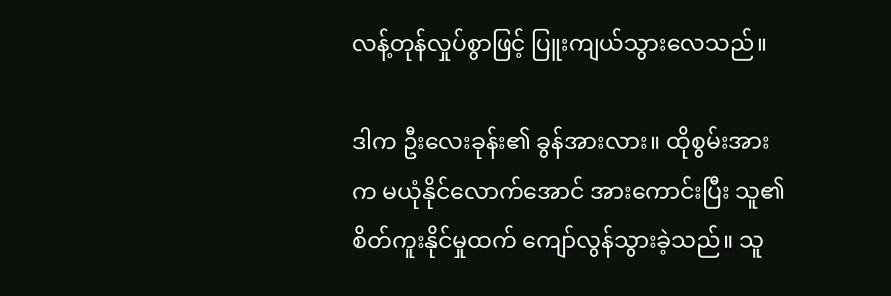လန့်တုန်လှုပ်စွာဖြင့် ပြူးကျယ်သွားလေသည်။

ဒါက ဦးလေးခုန်း၏ ခွန်အားလား။ ထိုစွမ်းအားက မယုံနိုင်လောက်အောင် အားကောင်းပြီး သူ၏ စိတ်ကူးနိုင်မှုထက် ကျော်လွန်သွားခဲ့သည်။ သူ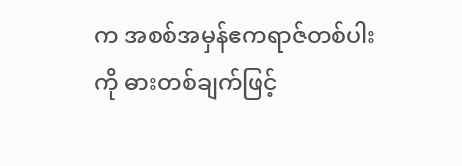က အစစ်အမှန်ဧကရာဇ်တစ်ပါးကို ဓားတစ်ချက်ဖြင့်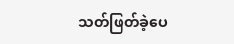သတ်ဖြတ်ခဲ့ပေ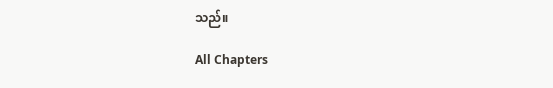သည်။

All Chapters